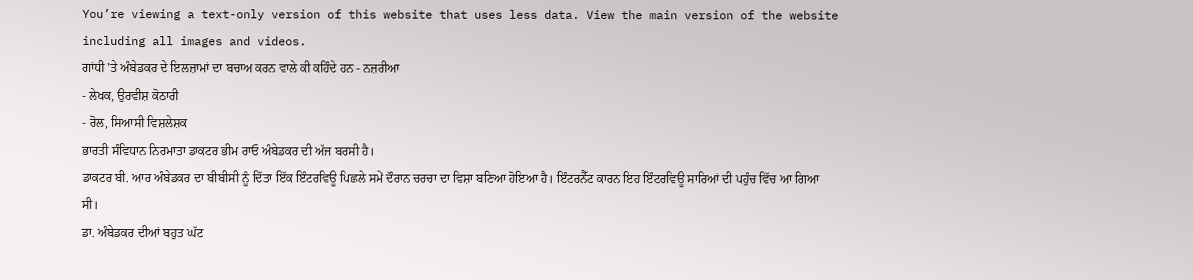You’re viewing a text-only version of this website that uses less data. View the main version of the website including all images and videos.
ਗਾਂਧੀ 'ਤੇ ਅੰਬੇਡਕਰ ਦੇ ਇਲਜ਼ਾਮਾਂ ਦਾ ਬਚਾਅ ਕਰਨ ਵਾਲੇ ਕੀ ਕਹਿੰਦੇ ਹਨ - ਨਜ਼ਰੀਆ
- ਲੇਖਕ, ਉਰਵੀਸ਼ ਕੋਠਾਰੀ
- ਰੋਲ, ਸਿਆਸੀ ਵਿਸ਼ਲੇਸ਼ਕ
ਭਾਰਤੀ ਸੰਵਿਧਾਨ ਨਿਰਮਾਤਾ ਡਾਕਟਰ ਭੀਮ ਰਾਓ ਅੰਬੇਡਕਰ ਦੀ ਅੱਜ ਬਰਸੀ ਹੈ।
ਡਾਕਟਰ ਬੀ. ਆਰ ਅੰਬੇਡਕਰ ਦਾ ਬੀਬੀਸੀ ਨੂੰ ਦਿੱਤਾ ਇੱਕ ਇੰਟਰਵਿਊ ਪਿਛਲੇ ਸਮੇਂ ਦੌਰਾਨ ਚਰਚਾ ਦਾ ਵਿਸ਼ਾ ਬਣਿਆ ਹੋਇਆ ਹੈ। ਇੰਟਰਨੈੱਟ ਕਾਰਨ ਇਹ ਇੰਟਰਵਿਊ ਸਾਰਿਆਂ ਦੀ ਪਹੁੰਚ ਵਿੱਚ ਆ ਗਿਆ ਸੀ।
ਡਾ. ਅੰਬੇਡਕਰ ਦੀਆਂ ਬਹੁਤ ਘੱਟ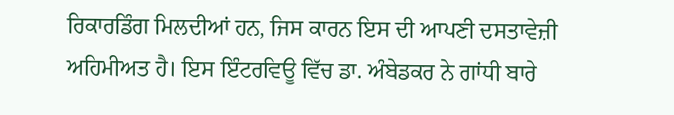ਰਿਕਾਰਡਿੰਗ ਮਿਲਦੀਆਂ ਹਨ, ਜਿਸ ਕਾਰਨ ਇਸ ਦੀ ਆਪਣੀ ਦਸਤਾਵੇਜ਼ੀ ਅਹਿਮੀਅਤ ਹੈ। ਇਸ ਇੰਟਰਵਿਊ ਵਿੱਚ ਡਾ. ਅੰਬੇਡਕਰ ਨੇ ਗਾਂਧੀ ਬਾਰੇ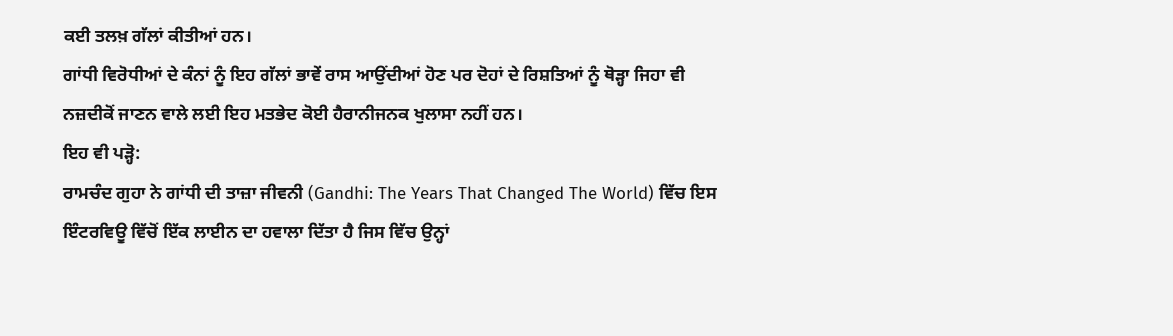ਕਈ ਤਲਖ਼ ਗੱਲਾਂ ਕੀਤੀਆਂ ਹਨ।
ਗਾਂਧੀ ਵਿਰੋਧੀਆਂ ਦੇ ਕੰਨਾਂ ਨੂੰ ਇਹ ਗੱਲਾਂ ਭਾਵੇਂ ਰਾਸ ਆਉਂਦੀਆਂ ਹੋਣ ਪਰ ਦੋਹਾਂ ਦੇ ਰਿਸ਼ਤਿਆਂ ਨੂੰ ਥੋੜ੍ਹਾ ਜਿਹਾ ਵੀ ਨਜ਼ਦੀਕੋਂ ਜਾਣਨ ਵਾਲੇ ਲਈ ਇਹ ਮਤਭੇਦ ਕੋਈ ਹੈਰਾਨੀਜਨਕ ਖੁਲਾਸਾ ਨਹੀਂ ਹਨ।
ਇਹ ਵੀ ਪੜ੍ਹੋ:
ਰਾਮਚੰਦ ਗੁਹਾ ਨੇ ਗਾਂਧੀ ਦੀ ਤਾਜ਼ਾ ਜੀਵਨੀ (Gandhi: The Years That Changed The World) ਵਿੱਚ ਇਸ ਇੰਟਰਵਿਊ ਵਿੱਚੋਂ ਇੱਕ ਲਾਈਨ ਦਾ ਹਵਾਲਾ ਦਿੱਤਾ ਹੈ ਜਿਸ ਵਿੱਚ ਉਨ੍ਹਾਂ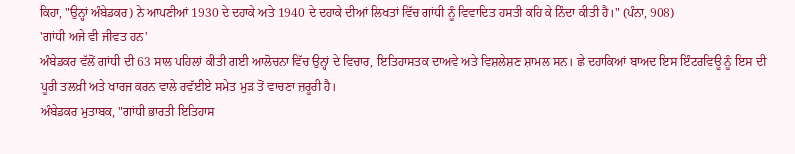ਕਿਹਾ, "ਉਨ੍ਹਾਂ ਅੰਬੇਡਕਰ) ਨੇ ਆਪਣੀਆਂ 1930 ਦੇ ਦਹਾਕੇ ਅਤੇ 1940 ਦੇ ਦਹਾਕੇ ਦੀਆਂ ਲਿਖਤਾਂ ਵਿੱਚ ਗਾਂਧੀ ਨੂੰ ਵਿਵਾਦਿਤ ਹਸਤੀ ਕਹਿ ਕੇ ਨਿੰਦਾ ਕੀਤੀ ਹੈ।" (ਪੰਨਾ, 908)
'ਗਾਂਧੀ ਅਜੇ ਵੀ ਜੀਵਤ ਹਨ'
ਅੰਬੇਡਕਰ ਵੱਲੋਂ ਗਾਂਧੀ ਦੀ 63 ਸਾਲ ਪਹਿਲਾਂ ਕੀਤੀ ਗਈ ਆਲੋਚਨਾ ਵਿੱਚ ਉਨ੍ਹਾਂ ਦੇ ਵਿਚਾਰ, ਇਤਿਹਾਸਤਕ ਦਾਅਵੇ ਅਤੇ ਵਿਸ਼ਲੇਸ਼ਣ ਸ਼ਾਮਲ ਸਨ। ਛੇ ਦਹਾਕਿਆਂ ਬਾਅਦ ਇਸ ਇੰਟਰਵਿਊ ਨੂੰ ਇਸ ਦੀ ਪੂਰੀ ਤਲਖ਼ੀ ਅਤੇ ਖਾਰਜ ਕਰਨ ਵਾਲੇ ਰਵੱਈਏ ਸਮੇਤ ਮੁੜ ਤੋਂ ਵਾਚਣਾ ਜ਼ਰੂਰੀ ਹੈ।
ਅੰਬੇਡਕਰ ਮੁਤਾਬਕ, "ਗਾਂਧੀ ਭਾਰਤੀ ਇਤਿਹਾਸ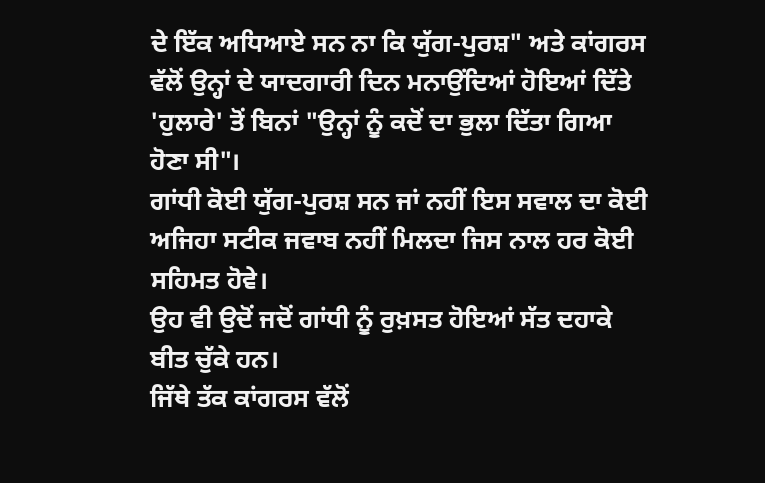ਦੇ ਇੱਕ ਅਧਿਆਏ ਸਨ ਨਾ ਕਿ ਯੁੱਗ-ਪੁਰਸ਼" ਅਤੇ ਕਾਂਗਰਸ ਵੱਲੋਂ ਉਨ੍ਹਾਂ ਦੇ ਯਾਦਗਾਰੀ ਦਿਨ ਮਨਾਉਂਦਿਆਂ ਹੋਇਆਂ ਦਿੱਤੇ 'ਹੁਲਾਰੇ' ਤੋਂ ਬਿਨਾਂ "ਉਨ੍ਹਾਂ ਨੂੰ ਕਦੋਂ ਦਾ ਭੁਲਾ ਦਿੱਤਾ ਗਿਆ ਹੋਣਾ ਸੀ"।
ਗਾਂਧੀ ਕੋਈ ਯੁੱਗ-ਪੁਰਸ਼ ਸਨ ਜਾਂ ਨਹੀਂ ਇਸ ਸਵਾਲ ਦਾ ਕੋਈ ਅਜਿਹਾ ਸਟੀਕ ਜਵਾਬ ਨਹੀਂ ਮਿਲਦਾ ਜਿਸ ਨਾਲ ਹਰ ਕੋਈ ਸਹਿਮਤ ਹੋਵੇ।
ਉਹ ਵੀ ਉਦੋਂ ਜਦੋਂ ਗਾਂਧੀ ਨੂੰ ਰੁਖ਼ਸਤ ਹੋਇਆਂ ਸੱਤ ਦਹਾਕੇ ਬੀਤ ਚੁੱਕੇ ਹਨ।
ਜਿੱਥੇ ਤੱਕ ਕਾਂਗਰਸ ਵੱਲੋਂ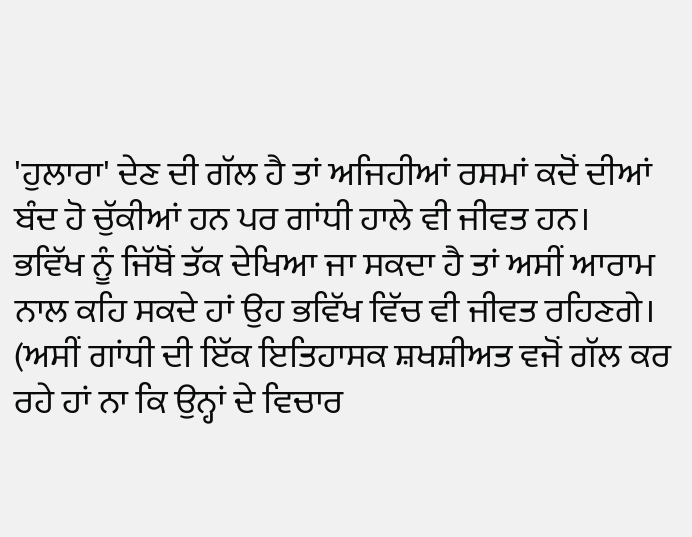'ਹੁਲਾਰਾ' ਦੇਣ ਦੀ ਗੱਲ ਹੈ ਤਾਂ ਅਜਿਹੀਆਂ ਰਸਮਾਂ ਕਦੋਂ ਦੀਆਂ ਬੰਦ ਹੋ ਚੁੱਕੀਆਂ ਹਨ ਪਰ ਗਾਂਧੀ ਹਾਲੇ ਵੀ ਜੀਵਤ ਹਨ।
ਭਵਿੱਖ ਨੂੰ ਜਿੱਥੋਂ ਤੱਕ ਦੇਖਿਆ ਜਾ ਸਕਦਾ ਹੈ ਤਾਂ ਅਸੀਂ ਆਰਾਮ ਨਾਲ ਕਹਿ ਸਕਦੇ ਹਾਂ ਉਹ ਭਵਿੱਖ ਵਿੱਚ ਵੀ ਜੀਵਤ ਰਹਿਣਗੇ। (ਅਸੀਂ ਗਾਂਧੀ ਦੀ ਇੱਕ ਇਤਿਹਾਸਕ ਸ਼ਖਸ਼ੀਅਤ ਵਜੋਂ ਗੱਲ ਕਰ ਰਹੇ ਹਾਂ ਨਾ ਕਿ ਉਨ੍ਹਾਂ ਦੇ ਵਿਚਾਰ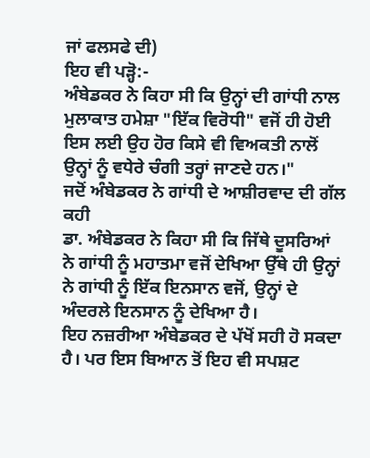ਜਾਂ ਫਲਸਫੇ ਦੀ)
ਇਹ ਵੀ ਪੜ੍ਹੋ:-
ਅੰਬੇਡਕਰ ਨੇ ਕਿਹਾ ਸੀ ਕਿ ਉਨ੍ਹਾਂ ਦੀ ਗਾਂਧੀ ਨਾਲ ਮੁਲਾਕਾਤ ਹਮੇਸ਼ਾ "ਇੱਕ ਵਿਰੋਧੀ" ਵਜੋਂ ਹੀ ਹੋਈ ਇਸ ਲਈ ਉਹ ਹੋਰ ਕਿਸੇ ਵੀ ਵਿਅਕਤੀ ਨਾਲੋਂ ਉਨ੍ਹਾਂ ਨੂੰ ਵਧੇਰੇ ਚੰਗੀ ਤਰ੍ਹਾਂ ਜਾਣਦੇ ਹਨ।"
ਜਦੋਂ ਅੰਬੇਡਕਰ ਨੇ ਗਾਂਧੀ ਦੇ ਆਸ਼ੀਰਵਾਦ ਦੀ ਗੱਲ ਕਹੀ
ਡਾ. ਅੰਬੇਡਕਰ ਨੇ ਕਿਹਾ ਸੀ ਕਿ ਜਿੱਥੇ ਦੂਸਰਿਆਂ ਨੇ ਗਾਂਧੀ ਨੂੰ ਮਹਾਤਮਾ ਵਜੋਂ ਦੇਖਿਆ ਉੱਥੇ ਹੀ ਉਨ੍ਹਾਂ ਨੇ ਗਾਂਧੀ ਨੂੰ ਇੱਕ ਇਨਸਾਨ ਵਜੋਂ, ਉਨ੍ਹਾਂ ਦੇ ਅੰਦਰਲੇ ਇਨਸਾਨ ਨੂੰ ਦੇਖਿਆ ਹੈ।
ਇਹ ਨਜ਼ਰੀਆ ਅੰਬੇਡਕਰ ਦੇ ਪੱਖੋਂ ਸਹੀ ਹੋ ਸਕਦਾ ਹੈ। ਪਰ ਇਸ ਬਿਆਨ ਤੋਂ ਇਹ ਵੀ ਸਪਸ਼ਟ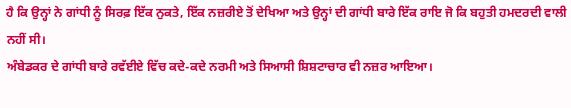ਹੈ ਕਿ ਉਨ੍ਹਾਂ ਨੇ ਗਾਂਧੀ ਨੂੰ ਸਿਰਫ਼ ਇੱਕ ਨੁਕਤੇ, ਇੱਕ ਨਜ਼ਰੀਏ ਤੋਂ ਦੇਖਿਆ ਅਤੇ ਉਨ੍ਹਾਂ ਦੀ ਗਾਂਧੀ ਬਾਰੇ ਇੱਕ ਰਾਇ ਜੋ ਕਿ ਬਹੁਤੀ ਹਮਦਰਦੀ ਵਾਲੀ ਨਹੀਂ ਸੀ।
ਅੰਬੇਡਕਰ ਦੇ ਗਾਂਧੀ ਬਾਰੇ ਰਵੱਈਏ ਵਿੱਚ ਕਦੇ-ਕਦੇ ਨਰਮੀ ਅਤੇ ਸਿਆਸੀ ਸ਼ਿਸ਼ਟਾਚਾਰ ਵੀ ਨਜ਼ਰ ਆਇਆ।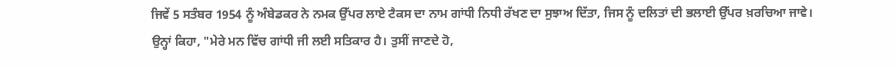ਜਿਵੇਂ 5 ਸਤੰਬਰ 1954 ਨੂੰ ਅੰਬੇਡਕਰ ਨੇ ਨਮਕ ਉੱਪਰ ਲਾਏ ਟੈਕਸ ਦਾ ਨਾਮ ਗਾਂਧੀ ਨਿਧੀ ਰੱਖਣ ਦਾ ਸੁਝਾਅ ਦਿੱਤਾ, ਜਿਸ ਨੂੰ ਦਲਿਤਾਂ ਦੀ ਭਲਾਈ ਉੱਪਰ ਖ਼ਰਚਿਆ ਜਾਵੇ।
ਉਨ੍ਹਾਂ ਕਿਹਾ, "ਮੇਰੇ ਮਨ ਵਿੱਚ ਗਾਂਧੀ ਜੀ ਲਈ ਸਤਿਕਾਰ ਹੈ। ਤੁਸੀਂ ਜਾਣਦੇ ਹੋ,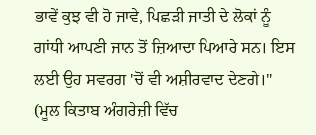ਭਾਵੇਂ ਕੁਝ ਵੀ ਹੋ ਜਾਵੇ, ਪਿਛੜੀ ਜਾਤੀ ਦੇ ਲੋਕਾਂ ਨੂੰ ਗਾਂਧੀ ਆਪਣੀ ਜਾਨ ਤੋਂ ਜ਼ਿਆਦਾ ਪਿਆਰੇ ਸਨ। ਇਸ ਲਈ ਉਹ ਸਵਰਗ 'ਚੋਂ ਵੀ ਅਸ਼ੀਰਵਾਦ ਦੇਣਗੇ।"
(ਮੂਲ ਕਿਤਾਬ ਅੰਗਰੇਜ਼ੀ ਵਿੱਚ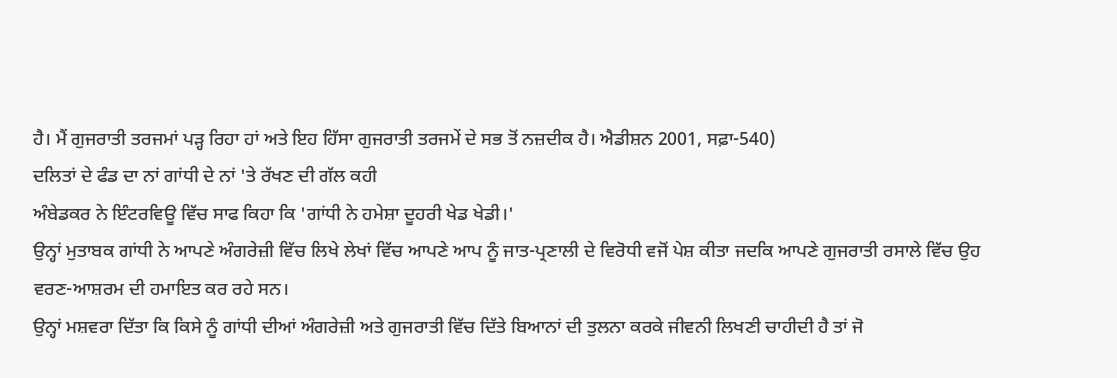ਹੈ। ਮੈਂ ਗੁਜਰਾਤੀ ਤਰਜਮਾਂ ਪੜ੍ਹ ਰਿਹਾ ਹਾਂ ਅਤੇ ਇਹ ਹਿੱਸਾ ਗੁਜਰਾਤੀ ਤਰਜਮੇਂ ਦੇ ਸਭ ਤੋਂ ਨਜ਼ਦੀਕ ਹੈ। ਐਡੀਸ਼ਨ 2001, ਸਫ਼ਾ-540)
ਦਲਿਤਾਂ ਦੇ ਫੰਡ ਦਾ ਨਾਂ ਗਾਂਧੀ ਦੇ ਨਾਂ 'ਤੇ ਰੱਖਣ ਦੀ ਗੱਲ ਕਹੀ
ਅੰਬੇਡਕਰ ਨੇ ਇੰਟਰਵਿਊ ਵਿੱਚ ਸਾਫ ਕਿਹਾ ਕਿ 'ਗਾਂਧੀ ਨੇ ਹਮੇਸ਼ਾ ਦੂਹਰੀ ਖੇਡ ਖੇਡੀ।'
ਉਨ੍ਹਾਂ ਮੁਤਾਬਕ ਗਾਂਧੀ ਨੇ ਆਪਣੇ ਅੰਗਰੇਜ਼ੀ ਵਿੱਚ ਲਿਖੇ ਲੇਖਾਂ ਵਿੱਚ ਆਪਣੇ ਆਪ ਨੂੰ ਜਾਤ-ਪ੍ਰਣਾਲੀ ਦੇ ਵਿਰੋਧੀ ਵਜੋਂ ਪੇਸ਼ ਕੀਤਾ ਜਦਕਿ ਆਪਣੇ ਗੁਜਰਾਤੀ ਰਸਾਲੇ ਵਿੱਚ ਉਹ ਵਰਣ-ਆਸ਼ਰਮ ਦੀ ਹਮਾਇਤ ਕਰ ਰਹੇ ਸਨ।
ਉਨ੍ਹਾਂ ਮਸ਼ਵਰਾ ਦਿੱਤਾ ਕਿ ਕਿਸੇ ਨੂੰ ਗਾਂਧੀ ਦੀਆਂ ਅੰਗਰੇਜ਼ੀ ਅਤੇ ਗੁਜਰਾਤੀ ਵਿੱਚ ਦਿੱਤੇ ਬਿਆਨਾਂ ਦੀ ਤੁਲਨਾ ਕਰਕੇ ਜੀਵਨੀ ਲਿਖਣੀ ਚਾਹੀਦੀ ਹੈ ਤਾਂ ਜੋ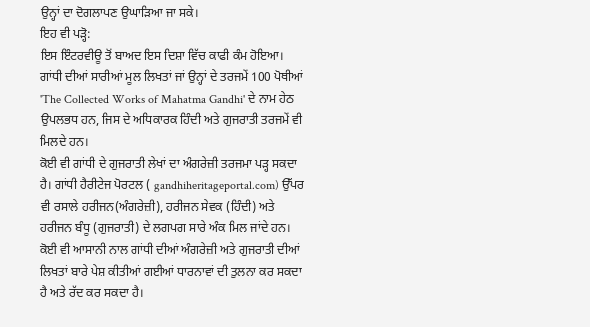ਉਨ੍ਹਾਂ ਦਾ ਦੋਗਲਾਪਣ ਉਘਾੜਿਆ ਜਾ ਸਕੇ।
ਇਹ ਵੀ ਪੜ੍ਹੋ:
ਇਸ ਇੰਟਰਵੀਊ ਤੋਂ ਬਾਅਦ ਇਸ ਦਿਸ਼ਾ ਵਿੱਚ ਕਾਫੀ ਕੰਮ ਹੋਇਆ।
ਗਾਂਧੀ ਦੀਆਂ ਸਾਰੀਆਂ ਮੂਲ ਲਿਖਤਾਂ ਜਾਂ ਉਨ੍ਹਾਂ ਦੇ ਤਰਜਮੇਂ 100 ਪੋਥੀਆਂ 'The Collected Works of Mahatma Gandhi' ਦੇ ਨਾਮ ਹੇਠ ਉਪਲਭਧ ਹਨ, ਜਿਸ ਦੇ ਅਧਿਕਾਰਕ ਹਿੰਦੀ ਅਤੇ ਗੁਜਰਾਤੀ ਤਰਜਮੇਂ ਵੀ ਮਿਲਦੇ ਹਨ।
ਕੋਈ ਵੀ ਗਾਂਧੀ ਦੇ ਗੁਜਰਾਤੀ ਲੇਖਾਂ ਦਾ ਅੰਗਰੇਜ਼ੀ ਤਰਜਮਾ ਪੜ੍ਹ ਸਕਦਾ ਹੈ। ਗਾਂਧੀ ਹੈਰੀਟੇਜ ਪੋਰਟਲ ( gandhiheritageportal.com) ਉੱਪਰ ਵੀ ਰਸਾਲੇ ਹਰੀਜਨ(ਅੰਗਰੇਜ਼ੀ), ਹਰੀਜਨ ਸੇਵਕ (ਹਿੰਦੀ) ਅਤੇ ਹਰੀਜਨ ਬੰਧੂ (ਗੁਜਰਾਤੀ) ਦੇ ਲਗਪਗ ਸਾਰੇ ਅੰਕ ਮਿਲ ਜਾਂਦੇ ਹਨ।
ਕੋਈ ਵੀ ਆਸਾਨੀ ਨਾਲ ਗਾਂਧੀ ਦੀਆਂ ਅੰਗਰੇਜ਼ੀ ਅਤੇ ਗੁਜਰਾਤੀ ਦੀਆਂ ਲਿਖਤਾਂ ਬਾਰੇ ਪੇਸ਼ ਕੀਤੀਆਂ ਗਈਆਂ ਧਾਰਨਾਵਾਂ ਦੀ ਤੁਲਨਾ ਕਰ ਸਕਦਾ ਹੈ ਅਤੇ ਰੱਦ ਕਰ ਸਕਦਾ ਹੈ।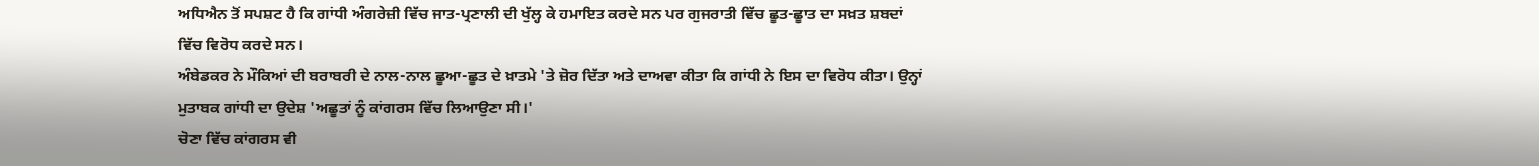ਅਧਿਐਨ ਤੋਂ ਸਪਸ਼ਟ ਹੈ ਕਿ ਗਾਂਧੀ ਅੰਗਰੇਜ਼ੀ ਵਿੱਚ ਜਾਤ-ਪ੍ਰਣਾਲੀ ਦੀ ਖੁੱਲ੍ਹ ਕੇ ਹਮਾਇਤ ਕਰਦੇ ਸਨ ਪਰ ਗੁਜਰਾਤੀ ਵਿੱਚ ਛੂਤ-ਛੂਾਤ ਦਾ ਸਖ਼ਤ ਸ਼ਬਦਾਂ ਵਿੱਚ ਵਿਰੋਧ ਕਰਦੇ ਸਨ।
ਅੰਬੇਡਕਰ ਨੇ ਮੌਕਿਆਂ ਦੀ ਬਰਾਬਰੀ ਦੇ ਨਾਲ-ਨਾਲ ਛੂਆ-ਛੂਤ ਦੇ ਖ਼ਾਤਮੇ 'ਤੇ ਜ਼ੋਰ ਦਿੱਤਾ ਅਤੇ ਦਾਅਵਾ ਕੀਤਾ ਕਿ ਗਾਂਧੀ ਨੇ ਇਸ ਦਾ ਵਿਰੋਧ ਕੀਤਾ। ਉਨ੍ਹਾਂ ਮੁਤਾਬਕ ਗਾਂਧੀ ਦਾ ਉਦੇਸ਼ 'ਅਛੂਤਾਂ ਨੂੰ ਕਾਂਗਰਸ ਵਿੱਚ ਲਿਆਉਣਾ ਸੀ।'
ਚੋਣਾ ਵਿੱਚ ਕਾਂਗਰਸ ਵੀ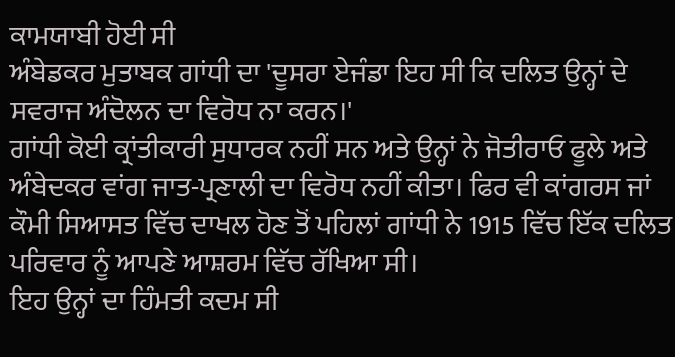ਕਾਮਯਾਬੀ ਹੋਈ ਸੀ
ਅੰਬੇਡਕਰ ਮੁਤਾਬਕ ਗਾਂਧੀ ਦਾ 'ਦੂਸਰਾ ਏਜੰਡਾ ਇਹ ਸੀ ਕਿ ਦਲਿਤ ਉਨ੍ਹਾਂ ਦੇ ਸਵਰਾਜ ਅੰਦੋਲਨ ਦਾ ਵਿਰੋਧ ਨਾ ਕਰਨ।'
ਗਾਂਧੀ ਕੋਈ ਕ੍ਰਾਂਤੀਕਾਰੀ ਸੁਧਾਰਕ ਨਹੀਂ ਸਨ ਅਤੇ ਉਨ੍ਹਾਂ ਨੇ ਜੋਤੀਰਾਓ ਫੂਲੇ ਅਤੇ ਅੰਬੇਦਕਰ ਵਾਂਗ ਜਾਤ-ਪ੍ਰਣਾਲੀ ਦਾ ਵਿਰੋਧ ਨਹੀਂ ਕੀਤਾ। ਫਿਰ ਵੀ ਕਾਂਗਰਸ ਜਾਂ ਕੌਮੀ ਸਿਆਸਤ ਵਿੱਚ ਦਾਖਲ ਹੋਣ ਤੋਂ ਪਹਿਲਾਂ ਗਾਂਧੀ ਨੇ 1915 ਵਿੱਚ ਇੱਕ ਦਲਿਤ ਪਰਿਵਾਰ ਨੂੰ ਆਪਣੇ ਆਸ਼ਰਮ ਵਿੱਚ ਰੱਖਿਆ ਸੀ।
ਇਹ ਉਨ੍ਹਾਂ ਦਾ ਹਿੰਮਤੀ ਕਦਮ ਸੀ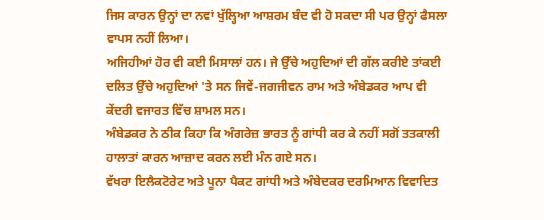ਜਿਸ ਕਾਰਨ ਉਨ੍ਹਾਂ ਦਾ ਨਵਾਂ ਖੁੱਲ੍ਹਿਆ ਆਸ਼ਰਮ ਬੰਦ ਵੀ ਹੋ ਸਕਦਾ ਸੀ ਪਰ ਉਨ੍ਹਾਂ ਫੈਸਲਾ ਵਾਪਸ ਨਹੀਂ ਲਿਆ।
ਅਜਿਹੀਆਂ ਹੋਰ ਵੀ ਕਈ ਮਿਸਾਲਾਂ ਹਨ। ਜੇ ਉੱਚੇ ਅਹੁਦਿਆਂ ਦੀ ਗੱਲ ਕਰੀਏ ਤਾਂਕਈ ਦਲਿਤ ਉੱਚੇ ਅਹੁਦਿਆਂ 'ਤੇ ਸਨ ਜਿਵੇਂ-ਜਗਜੀਵਨ ਰਾਮ ਅਤੇ ਅੰਬੇਡਕਰ ਆਪ ਵੀ ਕੇਂਦਰੀ ਵਜਾਰਤ ਵਿੱਚ ਸ਼ਾਮਲ ਸਨ।
ਅੰਬੇਡਕਰ ਨੇ ਠੀਕ ਕਿਹਾ ਕਿ ਅੰਗਰੇਜ਼ ਭਾਰਤ ਨੂੰ ਗਾਂਧੀ ਕਰ ਕੇ ਨਹੀਂ ਸਗੋਂ ਤਤਕਾਲੀ ਹਾਲਾਤਾਂ ਕਾਰਨ ਆਜ਼ਾਦ ਕਰਨ ਲਈ ਮੰਨ ਗਏ ਸਨ।
ਵੱਖਰਾ ਇਲੈਕਟੋਰੇਟ ਅਤੇ ਪੂਨਾ ਪੈਕਟ ਗਾਂਧੀ ਅਤੇ ਅੰਬੇਦਕਰ ਦਰਮਿਆਨ ਵਿਵਾਦਿਤ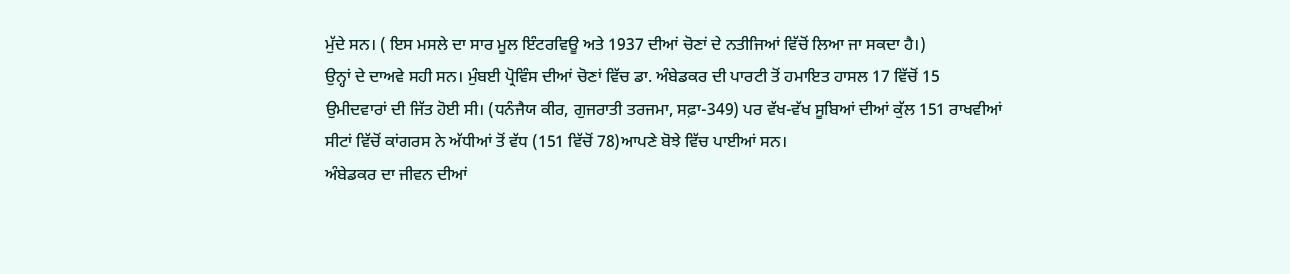ਮੁੱਦੇ ਸਨ। ( ਇਸ ਮਸਲੇ ਦਾ ਸਾਰ ਮੂਲ ਇੰਟਰਵਿਊ ਅਤੇ 1937 ਦੀਆਂ ਚੋਣਾਂ ਦੇ ਨਤੀਜਿਆਂ ਵਿੱਚੋਂ ਲਿਆ ਜਾ ਸਕਦਾ ਹੈ।)
ਉਨ੍ਹਾਂ ਦੇ ਦਾਅਵੇ ਸਹੀ ਸਨ। ਮੁੰਬਈ ਪ੍ਰੋਵਿੰਸ ਦੀਆਂ ਚੋਣਾਂ ਵਿੱਚ ਡਾ. ਅੰਬੇਡਕਰ ਦੀ ਪਾਰਟੀ ਤੋਂ ਹਮਾਇਤ ਹਾਸਲ 17 ਵਿੱਚੋਂ 15 ਉਮੀਦਵਾਰਾਂ ਦੀ ਜਿੱਤ ਹੋਈ ਸੀ। (ਧਨੰਜੈਯ ਕੀਰ, ਗੁਜਰਾਤੀ ਤਰਜਮਾ, ਸਫ਼ਾ-349) ਪਰ ਵੱਖ-ਵੱਖ ਸੂਬਿਆਂ ਦੀਆਂ ਕੁੱਲ 151 ਰਾਖਵੀਆਂ ਸੀਟਾਂ ਵਿੱਚੋਂ ਕਾਂਗਰਸ ਨੇ ਅੱਧੀਆਂ ਤੋਂ ਵੱਧ (151 ਵਿੱਚੋਂ 78)ਆਪਣੇ ਬੋਝੇ ਵਿੱਚ ਪਾਈਆਂ ਸਨ।
ਅੰਬੇਡਕਰ ਦਾ ਜੀਵਨ ਦੀਆਂ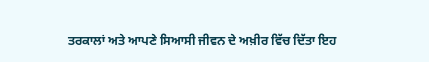ਤਰਕਾਲਾਂ ਅਤੇ ਆਪਣੇ ਸਿਆਸੀ ਜੀਵਨ ਦੇ ਅਖ਼ੀਰ ਵਿੱਚ ਦਿੱਤਾ ਇਹ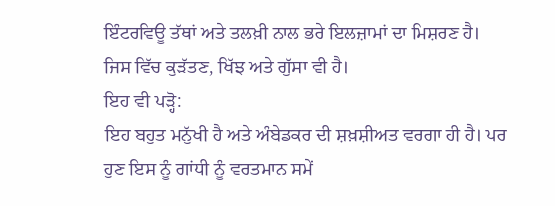ਇੰਟਰਵਿਊ ਤੱਥਾਂ ਅਤੇ ਤਲਖ਼ੀ ਨਾਲ ਭਰੇ ਇਲਜ਼ਾਮਾਂ ਦਾ ਮਿਸ਼ਰਣ ਹੈ। ਜਿਸ ਵਿੱਚ ਕੁੜੱਤਣ, ਖਿੱਝ ਅਤੇ ਗੁੱਸਾ ਵੀ ਹੈ।
ਇਹ ਵੀ ਪੜ੍ਹੋ:
ਇਹ ਬਹੁਤ ਮਨੁੱਖੀ ਹੈ ਅਤੇ ਅੰਬੇਡਕਰ ਦੀ ਸ਼ਖ਼ਸ਼ੀਅਤ ਵਰਗਾ ਹੀ ਹੈ। ਪਰ ਹੁਣ ਇਸ ਨੂੰ ਗਾਂਧੀ ਨੂੰ ਵਰਤਮਾਨ ਸਮੇਂ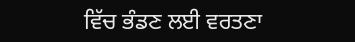ਵਿੱਚ ਭੰਡਣ ਲਈ ਵਰਤਣਾ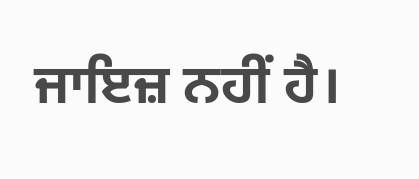ਜਾਇਜ਼ ਨਹੀਂ ਹੈ।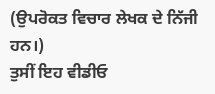(ਉਪਰੋਕਤ ਵਿਚਾਰ ਲੇਖਕ ਦੇ ਨਿੱਜੀ ਹਨ।)
ਤੁਸੀਂ ਇਹ ਵੀਡੀਓ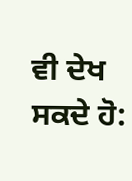ਵੀ ਦੇਖ ਸਕਦੇ ਹੋ: